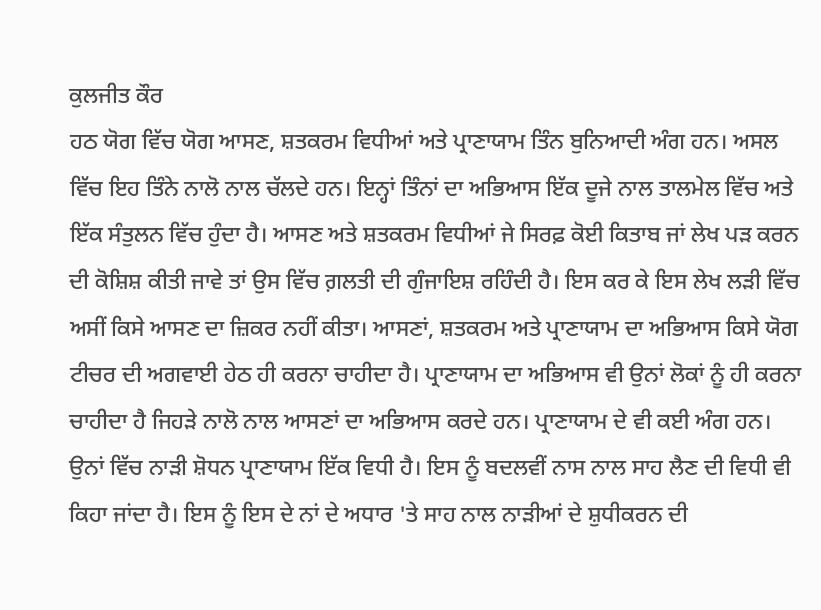ਕੁਲਜੀਤ ਕੌਰ
ਹਠ ਯੋਗ ਵਿੱਚ ਯੋਗ ਆਸਣ, ਸ਼ਤਕਰਮ ਵਿਧੀਆਂ ਅਤੇ ਪ੍ਰਾਣਾਯਾਮ ਤਿੰਨ ਬੁਨਿਆਦੀ ਅੰਗ ਹਨ। ਅਸਲ ਵਿੱਚ ਇਹ ਤਿੰਨੇ ਨਾਲੋ ਨਾਲ ਚੱਲਦੇ ਹਨ। ਇਨ੍ਹਾਂ ਤਿੰਨਾਂ ਦਾ ਅਭਿਆਸ ਇੱਕ ਦੂਜੇ ਨਾਲ ਤਾਲਮੇਲ ਵਿੱਚ ਅਤੇ ਇੱਕ ਸੰਤੁਲਨ ਵਿੱਚ ਹੁੰਦਾ ਹੈ। ਆਸਣ ਅਤੇ ਸ਼ਤਕਰਮ ਵਿਧੀਆਂ ਜੇ ਸਿਰਫ਼ ਕੋਈ ਕਿਤਾਬ ਜਾਂ ਲੇਖ ਪੜ ਕਰਨ ਦੀ ਕੋਸ਼ਿਸ਼ ਕੀਤੀ ਜਾਵੇ ਤਾਂ ਉਸ ਵਿੱਚ ਗ਼ਲਤੀ ਦੀ ਗੁੰਜਾਇਸ਼ ਰਹਿੰਦੀ ਹੈ। ਇਸ ਕਰ ਕੇ ਇਸ ਲੇਖ ਲੜੀ ਵਿੱਚ ਅਸੀਂ ਕਿਸੇ ਆਸਣ ਦਾ ਜ਼ਿਕਰ ਨਹੀਂ ਕੀਤਾ। ਆਸਣਾਂ, ਸ਼ਤਕਰਮ ਅਤੇ ਪ੍ਰਾਣਾਯਾਮ ਦਾ ਅਭਿਆਸ ਕਿਸੇ ਯੋਗ ਟੀਚਰ ਦੀ ਅਗਵਾਈ ਹੇਠ ਹੀ ਕਰਨਾ ਚਾਹੀਦਾ ਹੈ। ਪ੍ਰਾਣਾਯਾਮ ਦਾ ਅਭਿਆਸ ਵੀ ਉਨਾਂ ਲੋਕਾਂ ਨੂੰ ਹੀ ਕਰਨਾ ਚਾਹੀਦਾ ਹੈ ਜਿਹੜੇ ਨਾਲੋ ਨਾਲ ਆਸਣਾਂ ਦਾ ਅਭਿਆਸ ਕਰਦੇ ਹਨ। ਪ੍ਰਾਣਾਯਾਮ ਦੇ ਵੀ ਕਈ ਅੰਗ ਹਨ। ਉਨਾਂ ਵਿੱਚ ਨਾੜੀ ਸ਼ੋਧਨ ਪ੍ਰਾਣਾਯਾਮ ਇੱਕ ਵਿਧੀ ਹੈ। ਇਸ ਨੂੰ ਬਦਲਵੀਂ ਨਾਸ ਨਾਲ ਸਾਹ ਲੈਣ ਦੀ ਵਿਧੀ ਵੀ ਕਿਹਾ ਜਾਂਦਾ ਹੈ। ਇਸ ਨੂੰ ਇਸ ਦੇ ਨਾਂ ਦੇ ਅਧਾਰ 'ਤੇ ਸਾਹ ਨਾਲ ਨਾੜੀਆਂ ਦੇ ਸ਼ੁਧੀਕਰਨ ਦੀ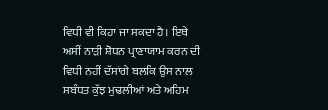ਵਿਧੀ ਵੀ ਕਿਹਾ ਜਾ ਸਕਦਾ ਹੈ। ਇਥੇ ਅਸੀਂ ਨਾੜੀ ਸ਼ੋਧਨ ਪ੍ਰਾਣਾਯਾਮ ਕਰਨ ਦੀ ਵਿਧੀ ਨਹੀਂ ਦੱਸਾਂਗੇ ਬਲਕਿ ਉਸ ਨਾਲ ਸਬੰਧਤ ਕੁੱਝ ਮੁਢਲੀਆਂ ਅਤੇ ਅਹਿਮ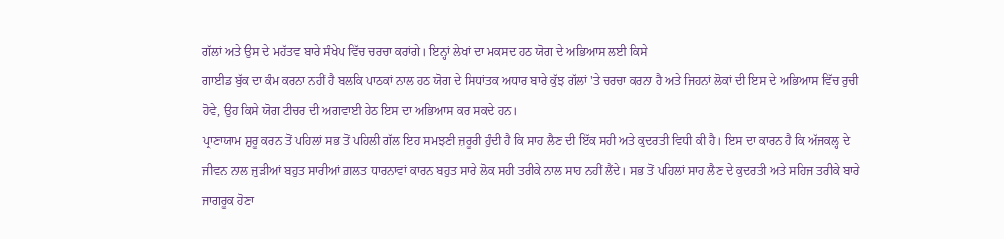ਗੱਲਾਂ ਅਤੇ ਉਸ ਦੇ ਮਹੱਤਵ ਬਾਰੇ ਸੰਖੇਪ ਵਿੱਚ ਚਰਚਾ ਕਰਾਂਗੇ। ਇਨ੍ਹਾਂ ਲੇਖਾਂ ਦਾ ਮਕਸਦ ਹਠ ਯੋਗ ਦੇ ਅਭਿਆਸ ਲਈ ਕਿਸੇ
ਗਾਈਡ ਬੁੱਕ ਦਾ ਕੰਮ ਕਰਨਾ ਨਹੀਂ ਹੈ ਬਲਕਿ ਪਾਠਕਾਂ ਨਾਲ ਹਠ ਯੋਗ ਦੇ ਸਿਧਾਂਤਕ ਅਧਾਰ ਬਾਰੇ ਕੁੱਝ ਗੱਲਾਂ 'ਤੇ ਚਰਚਾ ਕਰਨਾ ਹੈ ਅਤੇ ਜਿਹਨਾਂ ਲੋਕਾਂ ਦੀ ਇਸ ਦੇ ਅਭਿਆਸ ਵਿੱਚ ਰੁਚੀ ਹੋਵੇ, ਉਹ ਕਿਸੇ ਯੋਗ ਟੀਚਰ ਦੀ ਅਗਵਾਈ ਹੇਠ ਇਸ ਦਾ ਅਭਿਆਸ ਕਰ ਸਕਦੇ ਹਨ।
ਪ੍ਰਾਣਾਯਾਮ ਸ਼ੁਰੂ ਕਰਨ ਤੋਂ ਪਹਿਲਾਂ ਸਭ ਤੋਂ ਪਹਿਲੀ ਗੱਲ ਇਹ ਸਮਝਣੀ ਜ਼ਰੂਰੀ ਹੁੰਦੀ ਹੈ ਕਿ ਸਾਹ ਲੈਣ ਦੀ ਇੱਕ ਸਹੀ ਅਤੇ ਕੁਦਰਤੀ ਵਿਧੀ ਕੀ ਹੈ। ਇਸ ਦਾ ਕਾਰਨ ਹੈ ਕਿ ਅੱਜਕਲ੍ਹ ਦੇ ਜੀਵਨ ਨਾਲ ਜੁੜੀਆਂ ਬਹੁਤ ਸਾਰੀਆਂ ਗ਼ਲਤ ਧਾਰਨਾਵਾਂ ਕਾਰਨ ਬਹੁਤ ਸਾਰੇ ਲੋਕ ਸਹੀ ਤਰੀਕੇ ਨਾਲ ਸਾਹ ਨਹੀਂ ਲੈਂਦੇ। ਸਭ ਤੋਂ ਪਹਿਲਾਂ ਸਾਹ ਲੈਣ ਦੇ ਕੁਦਰਤੀ ਅਤੇ ਸਹਿਜ ਤਰੀਕੇ ਬਾਰੇ ਜਾਗਰੂਕ ਹੋਣਾ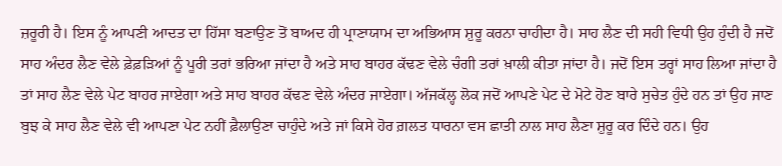ਜ਼ਰੂਰੀ ਹੈ। ਇਸ ਨੂੰ ਆਪਣੀ ਆਦਤ ਦਾ ਹਿੱਸਾ ਬਣਾਉਣ ਤੋਂ ਬਾਅਦ ਹੀ ਪ੍ਰਾਣਾਯਾਮ ਦਾ ਅਭਿਆਸ ਸ਼ੁਰੂ ਕਰਨਾ ਚਾਹੀਦਾ ਹੈ। ਸਾਹ ਲੈਣ ਦੀ ਸਹੀ ਵਿਧੀ ਉਹ ਹੁੰਦੀ ਹੈ ਜਦੋਂ ਸਾਹ ਅੰਦਰ ਲੈਣ ਵੇਲੇ ਫ਼ੇਫ਼ੜਿਆਂ ਨੂੰ ਪੂਰੀ ਤਰਾਂ ਭਰਿਆ ਜਾਂਦਾ ਹੈ ਅਤੇ ਸਾਹ ਬਾਹਰ ਕੱਢਣ ਵੇਲੇ ਚੰਗੀ ਤਰਾਂ ਖ਼ਾਲੀ ਕੀਤਾ ਜਾਂਦਾ ਹੈ। ਜਦੋਂ ਇਸ ਤਰ੍ਹਾਂ ਸਾਹ ਲਿਆ ਜਾਂਦਾ ਹੈ ਤਾਂ ਸਾਹ ਲੈਣ ਵੇਲੇ ਪੇਟ ਬਾਹਰ ਜਾਏਗਾ ਅਤੇ ਸਾਹ ਬਾਹਰ ਕੱਢਣ ਵੇਲੇ ਅੰਦਰ ਜਾਏਗਾ। ਅੱਜਕੱਲ੍ਹ ਲੋਕ ਜਦੋਂ ਆਪਣੇ ਪੇਟ ਦੇ ਮੋਟੇ ਹੋਣ ਬਾਰੇ ਸੁਚੇਤ ਹੁੰਦੇ ਹਨ ਤਾਂ ਉਹ ਜਾਣ ਬੁਝ ਕੇ ਸਾਹ ਲੈਣ ਵੇਲੇ ਵੀ ਆਪਣਾ ਪੇਟ ਨਹੀਂ ਫ਼ੈਲਾਉਣਾ ਚਾਹੁੰਦੇ ਅਤੇ ਜਾਂ ਕਿਸੇ ਹੋਰ ਗ਼ਲਤ ਧਾਰਨਾ ਵਸ ਛਾਤੀ ਨਾਲ ਸਾਹ ਲੈਣਾ ਸ਼ੁਰੂ ਕਰ ਦਿੰਦੇ ਹਨ। ਉਹ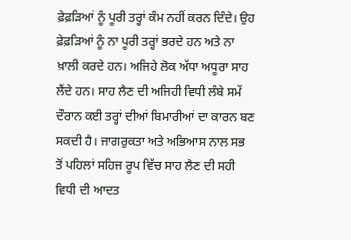ਫ਼ੇਫ਼ੜਿਆਂ ਨੂੰ ਪੂਰੀ ਤਰ੍ਹਾਂ ਕੰਮ ਨਹੀਂ ਕਰਨ ਦਿੰਦੇ। ਉਹ ਫ਼ੇਫ਼ੜਿਆਂ ਨੂੰ ਨਾ ਪੂਰੀ ਤਰ੍ਹਾਂ ਭਰਦੇ ਹਨ ਅਤੇ ਨਾ ਖ਼ਾਲੀ ਕਰਦੇ ਹਨ। ਅਜਿਹੇ ਲੋਕ ਅੱਧਾ ਅਧੂਰਾ ਸਾਹ ਲੈਂਦੇ ਹਨ। ਸਾਹ ਲੈਣ ਦੀ ਅਜਿਹੀ ਵਿਧੀ ਲੰਬੇ ਸਮੇਂ ਦੌਰਾਨ ਕਈ ਤਰ੍ਹਾਂ ਦੀਆਂ ਬਿਮਾਰੀਆਂ ਦਾ ਕਾਰਨ ਬਣ ਸਕਦੀ ਹੈ। ਜਾਗਰੁਕਤਾ ਅਤੇ ਅਭਿਆਸ ਨਾਲ ਸਭ ਤੋਂ ਪਹਿਲਾਂ ਸਹਿਜ ਰੂਪ ਵਿੱਚ ਸਾਹ ਲੈਣ ਦੀ ਸਹੀ ਵਿਧੀ ਦੀ ਆਦਤ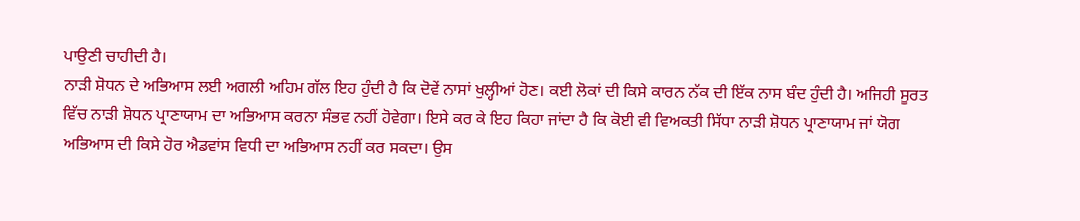ਪਾਉਣੀ ਚਾਹੀਦੀ ਹੈ।
ਨਾੜੀ ਸ਼ੋਧਨ ਦੇ ਅਭਿਆਸ ਲਈ ਅਗਲੀ ਅਹਿਮ ਗੱਲ ਇਹ ਹੁੰਦੀ ਹੈ ਕਿ ਦੋਵੇਂ ਨਾਸਾਂ ਖੁਲ੍ਹੀਆਂ ਹੋਣ। ਕਈ ਲੋਕਾਂ ਦੀ ਕਿਸੇ ਕਾਰਨ ਨੱਕ ਦੀ ਇੱਕ ਨਾਸ ਬੰਦ ਹੁੰਦੀ ਹੈ। ਅਜਿਹੀ ਸੂਰਤ ਵਿੱਚ ਨਾੜੀ ਸ਼ੋਧਨ ਪ੍ਰਾਣਾਯਾਮ ਦਾ ਅਭਿਆਸ ਕਰਨਾ ਸੰਭਵ ਨਹੀਂ ਹੋਵੇਗਾ। ਇਸੇ ਕਰ ਕੇ ਇਹ ਕਿਹਾ ਜਾਂਦਾ ਹੈ ਕਿ ਕੋਈ ਵੀ ਵਿਅਕਤੀ ਸਿੱਧਾ ਨਾੜੀ ਸ਼ੋਧਨ ਪ੍ਰਾਣਾਯਾਮ ਜਾਂ ਯੋਗ ਅਭਿਆਸ ਦੀ ਕਿਸੇ ਹੋਰ ਐਡਵਾਂਸ ਵਿਧੀ ਦਾ ਅਭਿਆਸ ਨਹੀਂ ਕਰ ਸਕਦਾ। ਉਸ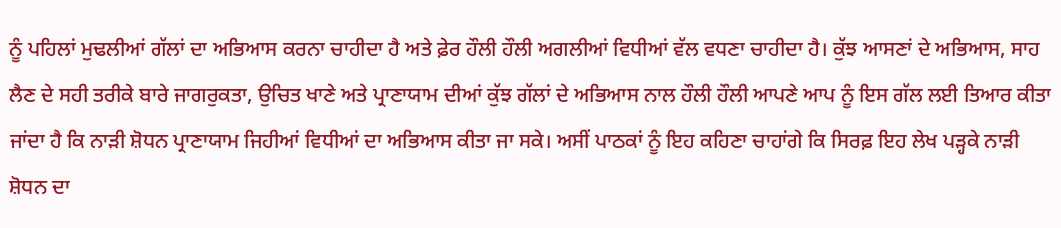ਨੂੰ ਪਹਿਲਾਂ ਮੁਢਲੀਆਂ ਗੱਲਾਂ ਦਾ ਅਭਿਆਸ ਕਰਨਾ ਚਾਹੀਦਾ ਹੈ ਅਤੇ ਫ਼ੇਰ ਹੌਲੀ ਹੌਲੀ ਅਗਲੀਆਂ ਵਿਧੀਆਂ ਵੱਲ ਵਧਣਾ ਚਾਹੀਦਾ ਹੈ। ਕੁੱਝ ਆਸਣਾਂ ਦੇ ਅਭਿਆਸ, ਸਾਹ ਲੈਣ ਦੇ ਸਹੀ ਤਰੀਕੇ ਬਾਰੇ ਜਾਗਰੁਕਤਾ, ਉਚਿਤ ਖਾਣੇ ਅਤੇ ਪ੍ਰਾਣਾਯਾਮ ਦੀਆਂ ਕੁੱਝ ਗੱਲਾਂ ਦੇ ਅਭਿਆਸ ਨਾਲ ਹੌਲੀ ਹੌਲੀ ਆਪਣੇ ਆਪ ਨੂੰ ਇਸ ਗੱਲ ਲਈ ਤਿਆਰ ਕੀਤਾ ਜਾਂਦਾ ਹੈ ਕਿ ਨਾੜੀ ਸ਼ੋਧਨ ਪ੍ਰਾਣਾਯਾਮ ਜਿਹੀਆਂ ਵਿਧੀਆਂ ਦਾ ਅਭਿਆਸ ਕੀਤਾ ਜਾ ਸਕੇ। ਅਸੀਂ ਪਾਠਕਾਂ ਨੂੰ ਇਹ ਕਹਿਣਾ ਚਾਹਾਂਗੇ ਕਿ ਸਿਰਫ਼ ਇਹ ਲੇਖ ਪੜ੍ਹਕੇ ਨਾੜੀ ਸ਼ੋਧਨ ਦਾ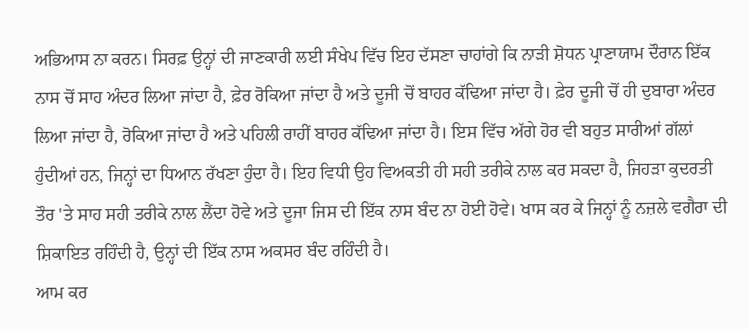ਅਭਿਆਸ ਨਾ ਕਰਨ। ਸਿਰਫ਼ ਉਨ੍ਹਾਂ ਦੀ ਜਾਣਕਾਰੀ ਲਈ ਸੰਖੇਪ ਵਿੱਚ ਇਹ ਦੱਸਣਾ ਚਾਹਾਂਗੇ ਕਿ ਨਾੜੀ ਸ਼ੋਧਨ ਪ੍ਰਾਣਾਯਾਮ ਦੌਰਾਨ ਇੱਕ ਨਾਸ ਚੋਂ ਸਾਹ ਅੰਦਰ ਲਿਆ ਜਾਂਦਾ ਹੈ, ਫ਼ੇਰ ਰੋਕਿਆ ਜਾਂਦਾ ਹੈ ਅਤੇ ਦੂਜੀ ਚੋਂ ਬਾਹਰ ਕੱਢਿਆ ਜਾਂਦਾ ਹੈ। ਫ਼ੇਰ ਦੂਜੀ ਚੋਂ ਹੀ ਦੁਬਾਰਾ ਅੰਦਰ ਲਿਆ ਜਾਂਦਾ ਹੈ, ਰੋਕਿਆ ਜਾਂਦਾ ਹੈ ਅਤੇ ਪਹਿਲੀ ਰਾਹੀਂ ਬਾਹਰ ਕੱਢਿਆ ਜਾਂਦਾ ਹੈ। ਇਸ ਵਿੱਚ ਅੱਗੇ ਹੋਰ ਵੀ ਬਹੁਤ ਸਾਰੀਆਂ ਗੱਲਾਂ ਹੁੰਦੀਆਂ ਹਨ, ਜਿਨ੍ਹਾਂ ਦਾ ਧਿਆਨ ਰੱਖਣਾ ਹੁੰਦਾ ਹੈ। ਇਹ ਵਿਧੀ ਉਹ ਵਿਅਕਤੀ ਹੀ ਸਹੀ ਤਰੀਕੇ ਨਾਲ ਕਰ ਸਕਦਾ ਹੈ, ਜਿਹੜਾ ਕੁਦਰਤੀ ਤੌਰ 'ਤੇ ਸਾਹ ਸਹੀ ਤਰੀਕੇ ਨਾਲ ਲੈਂਦਾ ਹੋਵੇ ਅਤੇ ਦੂਜਾ ਜਿਸ ਦੀ ਇੱਕ ਨਾਸ ਬੰਦ ਨਾ ਹੋਈ ਹੋਵੇ। ਖਾਸ ਕਰ ਕੇ ਜਿਨ੍ਹਾਂ ਨੂੰ ਨਜ਼ਲੇ ਵਗੈਰਾ ਦੀ ਸ਼ਿਕਾਇਤ ਰਹਿੰਦੀ ਹੈ, ਉਨ੍ਹਾਂ ਦੀ ਇੱਕ ਨਾਸ ਅਕਸਰ ਬੰਦ ਰਹਿੰਦੀ ਹੈ।
ਆਮ ਕਰ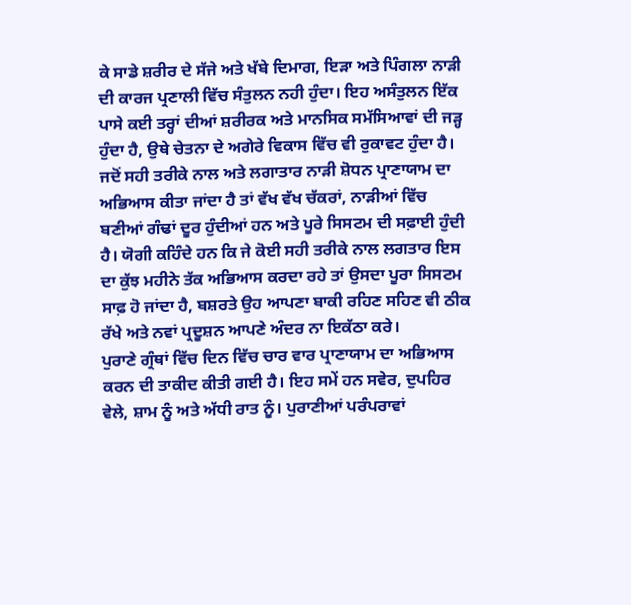ਕੇ ਸਾਡੇ ਸ਼ਰੀਰ ਦੇ ਸੱਜੇ ਅਤੇ ਖੱਬੇ ਦਿਮਾਗ, ਇੜਾ ਅਤੇ ਪਿੰਗਲਾ ਨਾੜੀ ਦੀ ਕਾਰਜ ਪ੍ਰਣਾਲੀ ਵਿੱਚ ਸੰਤੁਲਨ ਨਹੀ ਹੁੰਦਾ। ਇਹ ਅਸੰਤੁਲਨ ਇੱਕ ਪਾਸੇ ਕਈ ਤਰ੍ਹਾਂ ਦੀਆਂ ਸ਼ਰੀਰਕ ਅਤੇ ਮਾਨਸਿਕ ਸਮੱਸਿਆਵਾਂ ਦੀ ਜੜ੍ਹ ਹੁੰਦਾ ਹੈ, ਉਥੇ ਚੇਤਨਾ ਦੇ ਅਗੇਰੇ ਵਿਕਾਸ ਵਿੱਚ ਵੀ ਰੁਕਾਵਟ ਹੁੰਦਾ ਹੈ। ਜਦੋਂ ਸਹੀ ਤਰੀਕੇ ਨਾਲ ਅਤੇ ਲਗਾਤਾਰ ਨਾੜੀ ਸ਼ੋਧਨ ਪ੍ਰਾਣਾਯਾਮ ਦਾ ਅਭਿਆਸ ਕੀਤਾ ਜਾਂਦਾ ਹੈ ਤਾਂ ਵੱਖ ਵੱਖ ਚੱਕਰਾਂ, ਨਾੜੀਆਂ ਵਿੱਚ ਬਣੀਆਂ ਗੰਢਾਂ ਦੂਰ ਹੁੰਦੀਆਂ ਹਨ ਅਤੇ ਪੂਰੇ ਸਿਸਟਮ ਦੀ ਸਫ਼ਾਈ ਹੁੰਦੀ ਹੈ। ਯੋਗੀ ਕਹਿੰਦੇ ਹਨ ਕਿ ਜੇ ਕੋਈ ਸਹੀ ਤਰੀਕੇ ਨਾਲ ਲਗਤਾਰ ਇਸ ਦਾ ਕੁੱਝ ਮਹੀਨੇ ਤੱਕ ਅਭਿਆਸ ਕਰਦਾ ਰਹੇ ਤਾਂ ਉਸਦਾ ਪੂਰਾ ਸਿਸਟਮ ਸਾਫ਼ ਹੋ ਜਾਂਦਾ ਹੈ, ਬਸ਼ਰਤੇ ਉਹ ਆਪਣਾ ਬਾਕੀ ਰਹਿਣ ਸਹਿਣ ਵੀ ਠੀਕ ਰੱਖੇ ਅਤੇ ਨਵਾਂ ਪ੍ਰਦੂਸ਼ਨ ਆਪਣੇ ਅੰਦਰ ਨਾ ਇਕੱਠਾ ਕਰੇ।
ਪੁਰਾਣੇ ਗ੍ਰੰਥਾਂ ਵਿੱਚ ਦਿਨ ਵਿੱਚ ਚਾਰ ਵਾਰ ਪ੍ਰਾਣਾਯਾਮ ਦਾ ਅਭਿਆਸ ਕਰਨ ਦੀ ਤਾਕੀਦ ਕੀਤੀ ਗਈ ਹੈ। ਇਹ ਸਮੇਂ ਹਨ ਸਵੇਰ, ਦੁਪਹਿਰ ਵੇਲੇ, ਸ਼ਾਮ ਨੂੰ ਅਤੇ ਅੱਧੀ ਰਾਤ ਨੂੰ। ਪੁਰਾਣੀਆਂ ਪਰੰਪਰਾਵਾਂ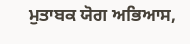ਮੁਤਾਬਕ ਯੋਗ ਅਭਿਆਸ,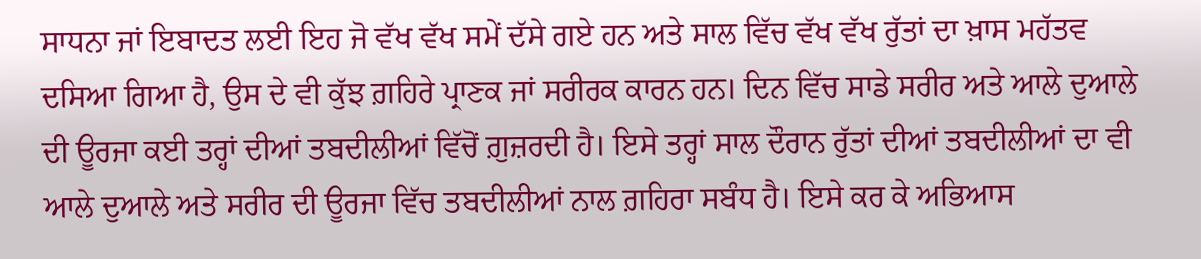ਸਾਧਨਾ ਜਾਂ ਇਬਾਦਤ ਲਈ ਇਹ ਜੋ ਵੱਖ ਵੱਖ ਸਮੇਂ ਦੱਸੇ ਗਏ ਹਨ ਅਤੇ ਸਾਲ ਵਿੱਚ ਵੱਖ ਵੱਖ ਰੁੱਤਾਂ ਦਾ ਖ਼ਾਸ ਮਹੱਤਵ ਦਸਿਆ ਗਿਆ ਹੈ, ਉਸ ਦੇ ਵੀ ਕੁੱਝ ਗ਼ਹਿਰੇ ਪ੍ਰਾਣਕ ਜਾਂ ਸਰੀਰਕ ਕਾਰਨ ਹਨ। ਦਿਨ ਵਿੱਚ ਸਾਡੇ ਸਰੀਰ ਅਤੇ ਆਲੇ ਦੁਆਲੇ ਦੀ ਊਰਜਾ ਕਈ ਤਰ੍ਹਾਂ ਦੀਆਂ ਤਬਦੀਲੀਆਂ ਵਿੱਚੋਂ ਗ਼ੁਜ਼ਰਦੀ ਹੈ। ਇਸੇ ਤਰ੍ਹਾਂ ਸਾਲ ਦੌਰਾਨ ਰੁੱਤਾਂ ਦੀਆਂ ਤਬਦੀਲੀਆਂ ਦਾ ਵੀ ਆਲੇ ਦੁਆਲੇ ਅਤੇ ਸਰੀਰ ਦੀ ਊਰਜਾ ਵਿੱਚ ਤਬਦੀਲੀਆਂ ਨਾਲ ਗ਼ਹਿਰਾ ਸਬੰਧ ਹੈ। ਇਸੇ ਕਰ ਕੇ ਅਭਿਆਸ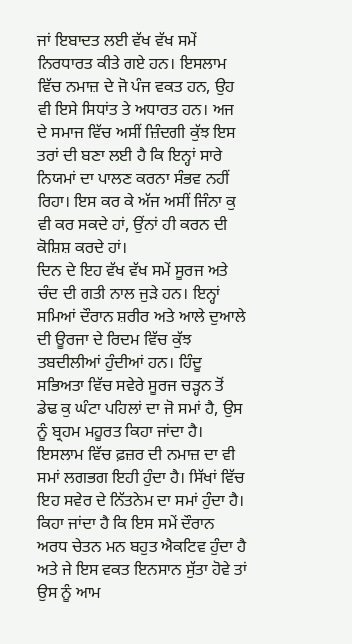ਜਾਂ ਇਬਾਦਤ ਲਈ ਵੱਖ ਵੱਖ ਸਮੇਂ ਨਿਰਧਾਰਤ ਕੀਤੇ ਗਏ ਹਨ। ਇਸਲਾਮ ਵਿੱਚ ਨਮਾਜ਼ ਦੇ ਜੋ ਪੰਜ ਵਕਤ ਹਨ, ਉਹ ਵੀ ਇਸੇ ਸਿਧਾਂਤ ਤੇ ਅਧਾਰਤ ਹਨ। ਅਜ ਦੇ ਸਮਾਜ ਵਿੱਚ ਅਸੀਂ ਜ਼ਿੰਦਗੀ ਕੁੱਝ ਇਸ ਤਰਾਂ ਦੀ ਬਣਾ ਲਈ ਹੈ ਕਿ ਇਨ੍ਹਾਂ ਸਾਰੇ ਨਿਯਮਾਂ ਦਾ ਪਾਲਣ ਕਰਨਾ ਸੰਭਵ ਨਹੀਂ ਰਿਹਾ। ਇਸ ਕਰ ਕੇ ਅੱਜ ਅਸੀਂ ਜਿੰਨਾ ਕੁ ਵੀ ਕਰ ਸਕਦੇ ਹਾਂ, ਉਂਨਾਂ ਹੀ ਕਰਨ ਦੀ ਕੋਸ਼ਿਸ਼ ਕਰਦੇ ਹਾਂ।
ਦਿਨ ਦੇ ਇਹ ਵੱਖ ਵੱਖ ਸਮੇਂ ਸੂਰਜ ਅਤੇ ਚੰਦ ਦੀ ਗਤੀ ਨਾਲ ਜੁੜੇ ਹਨ। ਇਨ੍ਹਾਂ ਸਮਿਆਂ ਦੌਰਾਨ ਸ਼ਰੀਰ ਅਤੇ ਆਲੇ ਦੁਆਲੇ ਦੀ ਊਰਜਾ ਦੇ ਰਿਦਮ ਵਿੱਚ ਕੁੱਝ ਤਬਦੀਲੀਆਂ ਹੁੰਦੀਆਂ ਹਨ। ਹਿੰਦੂ ਸਭਿਅਤਾ ਵਿੱਚ ਸਵੇਰੇ ਸੂਰਜ ਚੜ੍ਹਨ ਤੋਂ ਡੇਢ ਕੁ ਘੰਟਾ ਪਹਿਲਾਂ ਦਾ ਜੋ ਸਮਾਂ ਹੈ, ਉਸ ਨੂੰ ਬ੍ਰਹਮ ਮਹੂਰਤ ਕਿਹਾ ਜਾਂਦਾ ਹੈ। ਇਸਲਾਮ ਵਿੱਚ ਫ਼ਜ਼ਰ ਦੀ ਨਮਾਜ਼ ਦਾ ਵੀ ਸਮਾਂ ਲਗਭਗ ਇਹੀ ਹੁੰਦਾ ਹੈ। ਸਿੱਖਾਂ ਵਿੱਚ ਇਹ ਸਵੇਰ ਦੇ ਨਿੱਤਨੇਮ ਦਾ ਸਮਾਂ ਹੁੰਦਾ ਹੈ। ਕਿਹਾ ਜਾਂਦਾ ਹੈ ਕਿ ਇਸ ਸਮੇਂ ਦੌਰਾਨ ਅਰਧ ਚੇਤਨ ਮਨ ਬਹੁਤ ਐਕਟਿਵ ਹੁੰਦਾ ਹੈ ਅਤੇ ਜੇ ਇਸ ਵਕਤ ਇਨਸਾਨ ਸੁੱਤਾ ਹੋਵੇ ਤਾਂ ਉਸ ਨੂੰ ਆਮ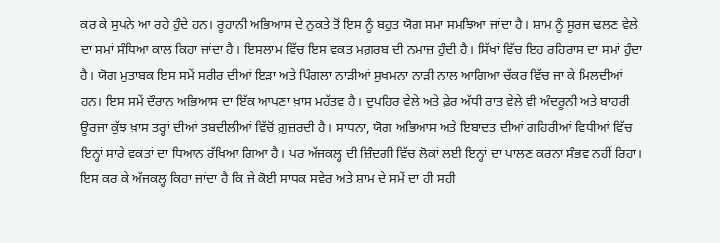ਕਰ ਕੇ ਸੁਪਨੇ ਆ ਰਹੇ ਹੁੰਦੇ ਹਨ। ਰੂਹਾਨੀ ਅਭਿਆਸ ਦੇ ਨੁਕਤੇ ਤੋਂ ਇਸ ਨੂੰ ਬਹੁਤ ਯੋਗ ਸਮਾ ਸਮਝਿਆ ਜਾਂਦਾ ਹੈ। ਸ਼ਾਮ ਨੂੰ ਸੂਰਜ ਢਲਣ ਵੇਲੇ ਦਾ ਸਮਾਂ ਸੰਧਿਆ ਕਾਲ ਕਿਹਾ ਜਾਂਦਾ ਹੈ। ਇਸਲਾਮ ਵਿੱਚ ਇਸ ਵਕਤ ਮਗ਼ਰਬ ਦੀ ਨਮਾਜ਼ ਹੁੰਦੀ ਹੈ। ਸਿੱਖਾਂ ਵਿੱਚ ਇਹ ਰਹਿਰਾਸ ਦਾ ਸਮਾਂ ਹੁੰਦਾ ਹੈ। ਯੋਗ ਮੁਤਾਬਕ ਇਸ ਸਮੇਂ ਸਰੀਰ ਦੀਆਂ ਇੜਾ ਅਤੇ ਪਿੰਗਲਾ ਨਾੜੀਆਂ ਸੁਖਮਨਾ ਨਾੜੀ ਨਾਲ ਆਗਿਆ ਚੱਕਰ ਵਿੱਚ ਜਾ ਕੇ ਮਿਲਦੀਆਂ ਹਨ। ਇਸ ਸਮੇਂ ਦੌਰਾਨ ਅਭਿਆਸ ਦਾ ਇੱਕ ਆਪਣਾ ਖ਼ਾਸ ਮਹੱਤਵ ਹੈ। ਦੁਪਹਿਰ ਵੇਲੇ ਅਤੇ ਫ਼ੇਰ ਅੱਧੀ ਰਾਤ ਵੇਲੇ ਵੀ ਅੰਦਰੂਨੀ ਅਤੇ ਬਾਹਰੀ ਊਰਜਾ ਕੁੱਝ ਖ਼ਾਸ ਤਰ੍ਹਾਂ ਦੀਆਂ ਤਬਦੀਲੀਆਂ ਵਿੱਚੋਂ ਗ਼ੁਜ਼ਰਦੀ ਹੈ। ਸਾਧਨਾ, ਯੋਗ ਅਭਿਆਸ ਅਤੇ ਇਬਾਦਤ ਦੀਆਂ ਗਹਿਰੀਆਂ ਵਿਧੀਆਂ ਵਿੱਚ ਇਨ੍ਹਾਂ ਸਾਰੇ ਵਕਤਾਂ ਦਾ ਧਿਆਨ ਰੱਖਿਆ ਗਿਆ ਹੈ। ਪਰ ਅੱਜਕਲ੍ਹ ਦੀ ਜ਼ਿੰਦਗੀ ਵਿੱਚ ਲੋਕਾਂ ਲਈ ਇਨ੍ਹਾਂ ਦਾ ਪਾਲਣ ਕਰਨਾ ਸੰਭਵ ਨਹੀਂ ਰਿਹਾ। ਇਸ ਕਰ ਕੇ ਅੱਜਕਲ੍ਹ ਕਿਹਾ ਜਾਂਦਾ ਹੈ ਕਿ ਜੇ ਕੋਈ ਸਾਧਕ ਸਵੇਰ ਅਤੇ ਸ਼ਾਮ ਦੇ ਸਮੇਂ ਦਾ ਹੀ ਸਹੀ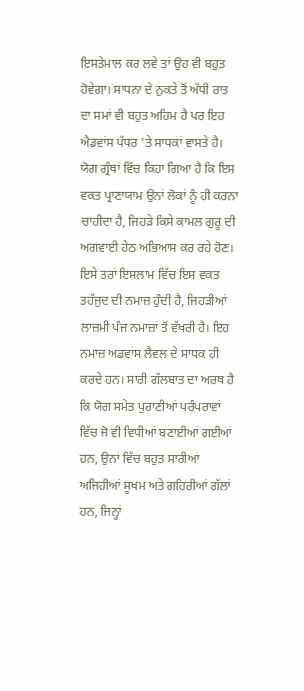ਇਸਤੇਮਾਲ ਕਰ ਲਵੇ ਤਾਂ ਉਹ ਵੀ ਬਹੁਤ ਹੋਵੇਗਾ। ਸਾਧਨਾ ਦੇ ਨੁਕਤੇ ਤੋਂ ਅੱਧੀ ਰਾਤ ਦਾ ਸਮਾਂ ਵੀ ਬਹੁਤ ਅਹਿਮ ਹੈ ਪਰ ਇਹ ਐਡਵਾਂਸ ਪੱਧਰ 'ਤੇ ਸਾਧਕਾਂ ਵਾਸਤੇ ਹੈ। ਯੋਗ ਗ੍ਰੰਥਾਂ ਵਿੱਚ ਕਿਹਾ ਗਿਆ ਹੈ ਕਿ ਇਸ ਵਕਤ ਪ੍ਰਾਣਾਯਾਮ ਉਨਾਂ ਲੋਕਾਂ ਨੂੰ ਹੀ ਕਰਨਾ ਚਾਹੀਦਾ ਹੈ, ਜਿਹੜੇ ਕਿਸੇ ਕਾਮਲ ਗੁਰੂ ਦੀ ਅਗਵਾਈ ਹੇਠ ਅਭਿਆਸ ਕਰ ਰਹੇ ਹੋਣ। ਇਸੇ ਤਰਾਂ ਇਸਲਾਮ ਵਿੱਚ ਇਸ ਵਕਤ ਤਹੱਜੁਦ ਦੀ ਨਮਾਜ਼ ਹੁੰਦੀ ਹੈ, ਜਿਹੜੀਆਂ ਲਾਜ਼ਮੀ ਪੰਜ ਨਮਾਜ਼ਾਂ ਤੋਂ ਵੱਖਰੀ ਹੈ। ਇਹ ਨਮਾਜ਼ ਅਡਵਾਂਸ ਲੈਵਲ ਦੇ ਸਾਧਕ ਹੀ ਕਰਦੇ ਹਨ। ਸਾਰੀ ਗੱਲਬਾਤ ਦਾ ਅਰਥ ਹੈ ਕਿ ਯੋਗ ਸਮੇਤ ਪੁਰਾਣੀਆਂ ਪਰੰਪਰਾਵਾਂ ਵਿੱਚ ਜੋ ਵੀ ਵਿਧੀਆਂ ਬਣਾਈਆਂ ਗਈਆਂ ਹਨ, ਉਨਾਂ ਵਿੱਚ ਬਹੁਤ ਸਾਰੀਆਂ ਅਜਿਹੀਆਂ ਸੂਖਮ ਅਤੇ ਗਹਿਰੀਆਂ ਗੱਲਾਂ ਹਨ, ਜਿਨ੍ਹਾਂ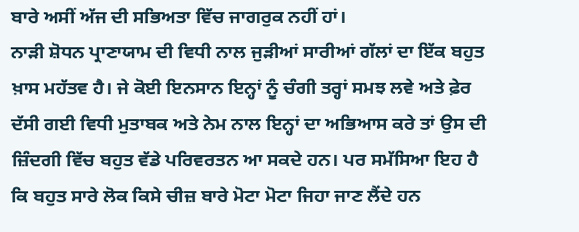ਬਾਰੇ ਅਸੀਂ ਅੱਜ ਦੀ ਸਭਿਅਤਾ ਵਿੱਚ ਜਾਗਰੁਕ ਨਹੀਂ ਹਾਂ।
ਨਾੜੀ ਸ਼ੋਧਨ ਪ੍ਰਾਣਾਯਾਮ ਦੀ ਵਿਧੀ ਨਾਲ ਜੁੜੀਆਂ ਸਾਰੀਆਂ ਗੱਲਾਂ ਦਾ ਇੱਕ ਬਹੁਤ ਖ਼ਾਸ ਮਹੱਤਵ ਹੈ। ਜੇ ਕੋਈ ਇਨਸਾਨ ਇਨ੍ਹਾਂ ਨੂੰ ਚੰਗੀ ਤਰ੍ਹਾਂ ਸਮਝ ਲਵੇ ਅਤੇ ਫ਼ੇਰ ਦੱਸੀ ਗਈ ਵਿਧੀ ਮੁਤਾਬਕ ਅਤੇ ਨੇਮ ਨਾਲ ਇਨ੍ਹਾਂ ਦਾ ਅਭਿਆਸ ਕਰੇ ਤਾਂ ਉਸ ਦੀ ਜ਼ਿੰਦਗੀ ਵਿੱਚ ਬਹੁਤ ਵੱਡੇ ਪਰਿਵਰਤਨ ਆ ਸਕਦੇ ਹਨ। ਪਰ ਸਮੱਸਿਆ ਇਹ ਹੈ ਕਿ ਬਹੁਤ ਸਾਰੇ ਲੋਕ ਕਿਸੇ ਚੀਜ਼ ਬਾਰੇ ਮੋਟਾ ਮੋਟਾ ਜਿਹਾ ਜਾਣ ਲੈਂਦੇ ਹਨ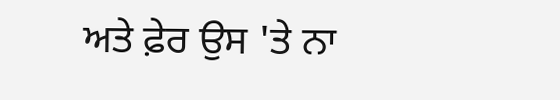ਅਤੇ ਫ਼ੇਰ ਉਸ 'ਤੇ ਨਾ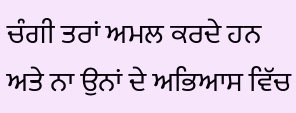ਚੰਗੀ ਤਰਾਂ ਅਮਲ ਕਰਦੇ ਹਨ ਅਤੇ ਨਾ ਉਨਾਂ ਦੇ ਅਭਿਆਸ ਵਿੱਚ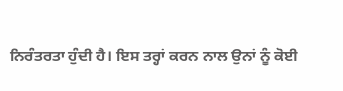ਨਿਰੰਤਰਤਾ ਹੁੰਦੀ ਹੈ। ਇਸ ਤਰ੍ਹਾਂ ਕਰਨ ਨਾਲ ਉਨਾਂ ਨੂੰ ਕੋਈ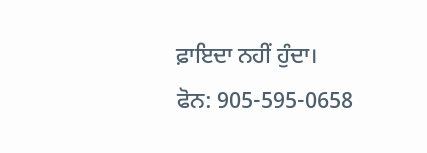ਫ਼ਾਇਦਾ ਨਹੀਂ ਹੁੰਦਾ।
ਫੋਨ: 905-595-0658